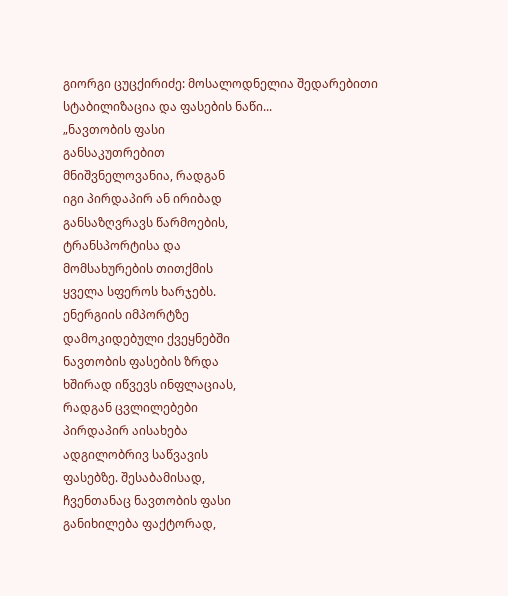გიორგი ცუცქირიძე: მოსალოდნელია შედარებითი სტაბილიზაცია და ფასების ნაწი...
„ნავთობის ფასი
განსაკუთრებით
მნიშვნელოვანია, რადგან
იგი პირდაპირ ან ირიბად
განსაზღვრავს წარმოების,
ტრანსპორტისა და
მომსახურების თითქმის
ყველა სფეროს ხარჯებს.
ენერგიის იმპორტზე
დამოკიდებული ქვეყნებში
ნავთობის ფასების ზრდა
ხშირად იწვევს ინფლაციას,
რადგან ცვლილებები
პირდაპირ აისახება
ადგილობრივ საწვავის
ფასებზე. შესაბამისად,
ჩვენთანაც ნავთობის ფასი
განიხილება ფაქტორად,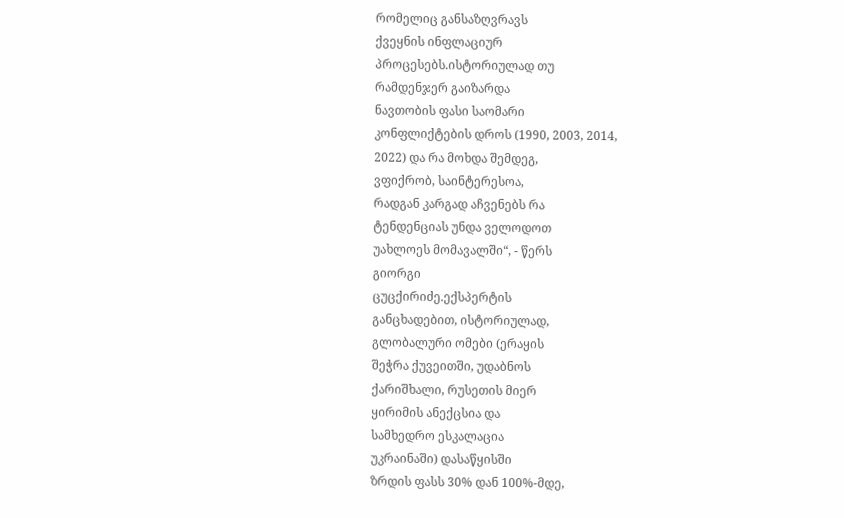რომელიც განსაზღვრავს
ქვეყნის ინფლაციურ
პროცესებს.ისტორიულად თუ
რამდენჯერ გაიზარდა
ნავთობის ფასი საომარი
კონფლიქტების დროს (1990, 2003, 2014,
2022) და რა მოხდა შემდეგ,
ვფიქრობ, საინტერესოა,
რადგან კარგად აჩვენებს რა
ტენდენციას უნდა ველოდოთ
უახლოეს მომავალში“, - წერს
გიორგი
ცუცქირიძე.ექსპერტის
განცხადებით, ისტორიულად,
გლობალური ომები (ერაყის
შეჭრა ქუვეითში, უდაბნოს
ქარიშხალი, რუსეთის მიერ
ყირიმის ანექცსია და
სამხედრო ესკალაცია
უკრაინაში) დასაწყისში
ზრდის ფასს 30% დან 100%-მდე,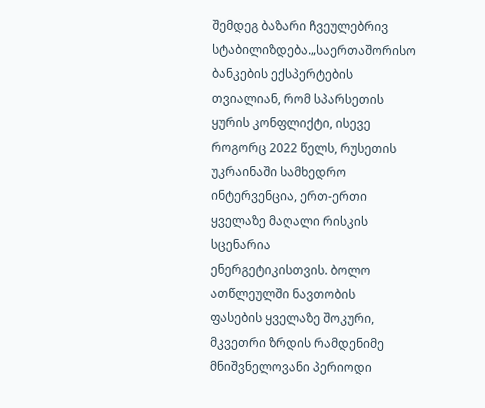შემდეგ ბაზარი ჩვეულებრივ
სტაბილიზდება.„საერთაშორისო
ბანკების ექსპერტების
თვიალიან, რომ სპარსეთის
ყურის კონფლიქტი, ისევე
როგორც 2022 წელს, რუსეთის
უკრაინაში სამხედრო
ინტერვენცია, ერთ-ერთი
ყველაზე მაღალი რისკის
სცენარია
ენერგეტიკისთვის. ბოლო
ათწლეულში ნავთობის
ფასების ყველაზე შოკური,
მკვეთრი ზრდის რამდენიმე
მნიშვნელოვანი პერიოდი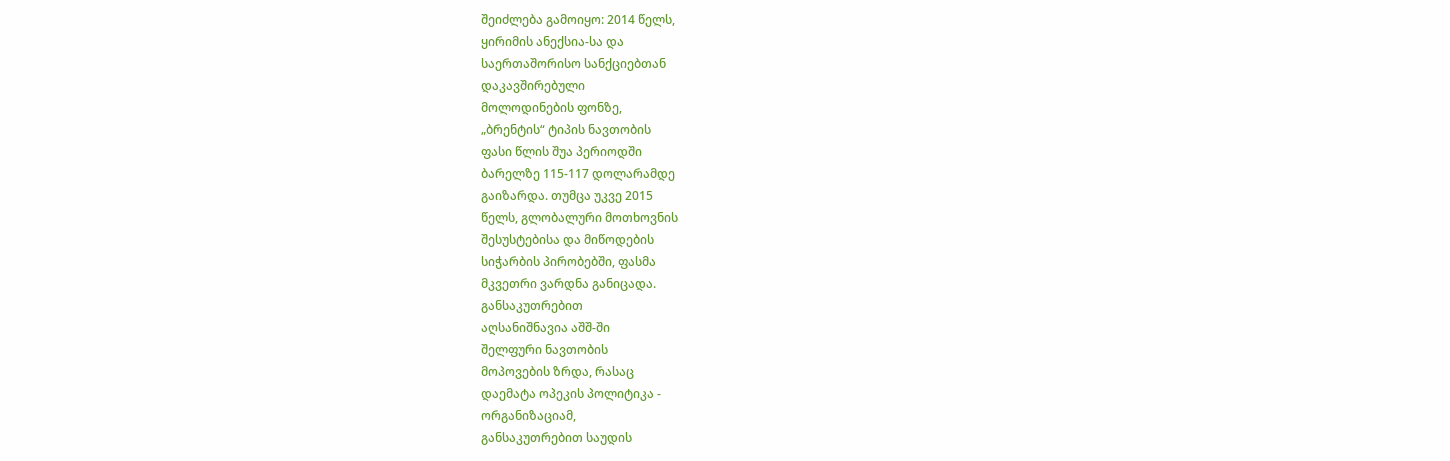შეიძლება გამოიყო: 2014 წელს,
ყირიმის ანექსია-სა და
საერთაშორისო სანქციებთან
დაკავშირებული
მოლოდინების ფონზე,
„ბრენტის“ ტიპის ნავთობის
ფასი წლის შუა პერიოდში
ბარელზე 115-117 დოლარამდე
გაიზარდა. თუმცა უკვე 2015
წელს, გლობალური მოთხოვნის
შესუსტებისა და მიწოდების
სიჭარბის პირობებში, ფასმა
მკვეთრი ვარდნა განიცადა.
განსაკუთრებით
აღსანიშნავია აშშ-ში
შელფური ნავთობის
მოპოვების ზრდა, რასაც
დაემატა ოპეკის პოლიტიკა -
ორგანიზაციამ,
განსაკუთრებით საუდის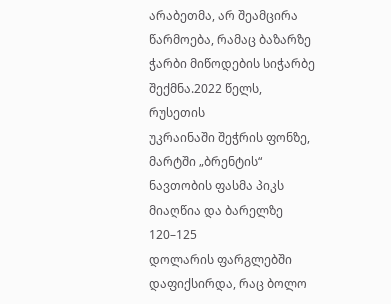არაბეთმა, არ შეამცირა
წარმოება, რამაც ბაზარზე
ჭარბი მიწოდების სიჭარბე
შექმნა.2022 წელს, რუსეთის
უკრაინაში შეჭრის ფონზე,
მარტში „ბრენტის“
ნავთობის ფასმა პიკს
მიაღწია და ბარელზე 120–125
დოლარის ფარგლებში
დაფიქსირდა, რაც ბოლო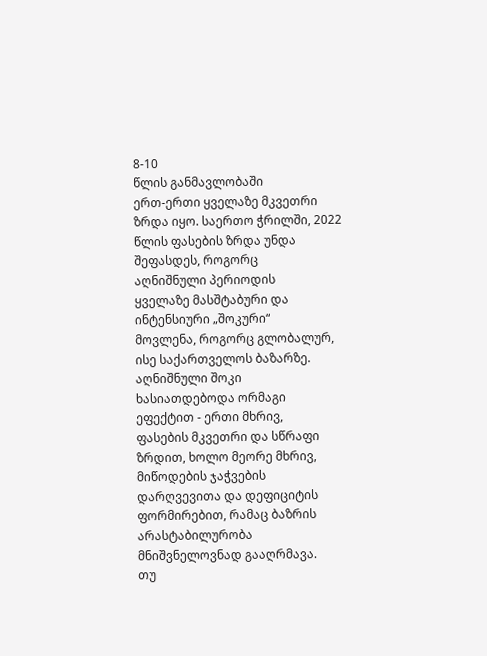8-10
წლის განმავლობაში
ერთ-ერთი ყველაზე მკვეთრი
ზრდა იყო. საერთო ჭრილში, 2022
წლის ფასების ზრდა უნდა
შეფასდეს, როგორც
აღნიშნული პერიოდის
ყველაზე მასშტაბური და
ინტენსიური „შოკური“
მოვლენა, როგორც გლობალურ,
ისე საქართველოს ბაზარზე.
აღნიშნული შოკი
ხასიათდებოდა ორმაგი
ეფექტით - ერთი მხრივ,
ფასების მკვეთრი და სწრაფი
ზრდით, ხოლო მეორე მხრივ,
მიწოდების ჯაჭვების
დარღვევითა და დეფიციტის
ფორმირებით, რამაც ბაზრის
არასტაბილურობა
მნიშვნელოვნად გააღრმავა.
თუ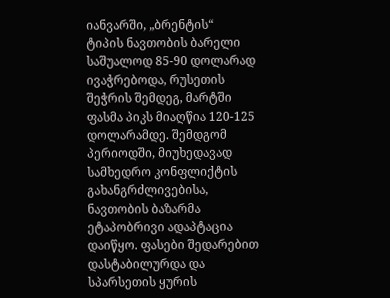იანვარში, „ბრენტის“
ტიპის ნავთობის ბარელი
საშუალოდ 85-90 დოლარად
ივაჭრებოდა, რუსეთის
შეჭრის შემდეგ, მარტში
ფასმა პიკს მიაღწია 120-125
დოლარამდე. შემდგომ
პერიოდში, მიუხედავად
სამხედრო კონფლიქტის
გახანგრძლივებისა,
ნავთობის ბაზარმა
ეტაპობრივი ადაპტაცია
დაიწყო. ფასები შედარებით
დასტაბილურდა და
სპარსეთის ყურის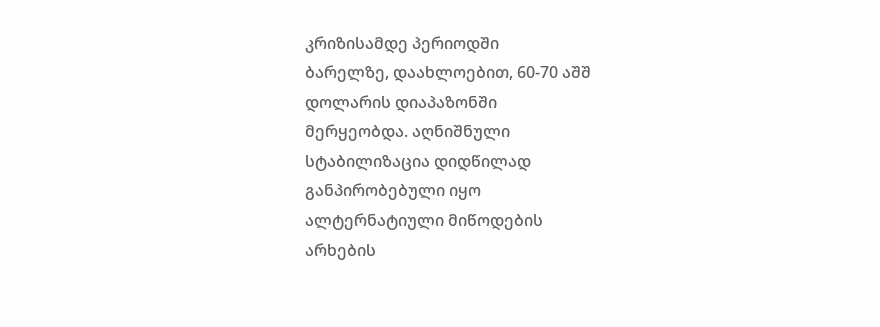კრიზისამდე პერიოდში
ბარელზე, დაახლოებით, 60-70 აშშ
დოლარის დიაპაზონში
მერყეობდა. აღნიშნული
სტაბილიზაცია დიდწილად
განპირობებული იყო
ალტერნატიული მიწოდების
არხების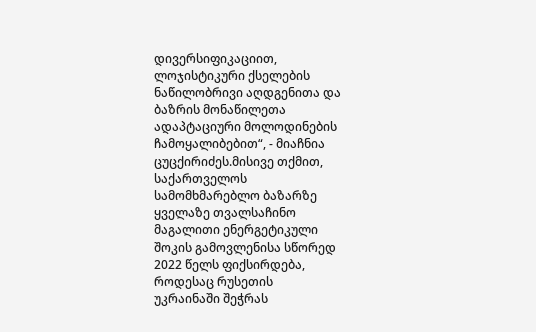დივერსიფიკაციით,
ლოჯისტიკური ქსელების
ნაწილობრივი აღდგენითა და
ბაზრის მონაწილეთა
ადაპტაციური მოლოდინების
ჩამოყალიბებით“, - მიაჩნია
ცუცქირიძეს.მისივე თქმით,
საქართველოს
სამომხმარებლო ბაზარზე
ყველაზე თვალსაჩინო
მაგალითი ენერგეტიკული
შოკის გამოვლენისა სწორედ
2022 წელს ფიქსირდება,
როდესაც რუსეთის
უკრაინაში შეჭრას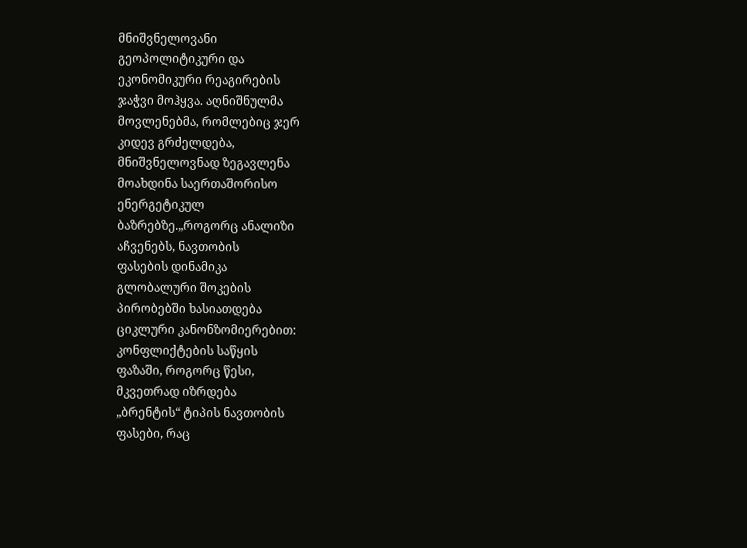მნიშვნელოვანი
გეოპოლიტიკური და
ეკონომიკური რეაგირების
ჯაჭვი მოჰყვა. აღნიშნულმა
მოვლენებმა, რომლებიც ჯერ
კიდევ გრძელდება,
მნიშვნელოვნად ზეგავლენა
მოახდინა საერთაშორისო
ენერგეტიკულ
ბაზრებზე.„როგორც ანალიზი
აჩვენებს, ნავთობის
ფასების დინამიკა
გლობალური შოკების
პირობებში ხასიათდება
ციკლური კანონზომიერებით:
კონფლიქტების საწყის
ფაზაში, როგორც წესი,
მკვეთრად იზრდება
„ბრენტის“ ტიპის ნავთობის
ფასები, რაც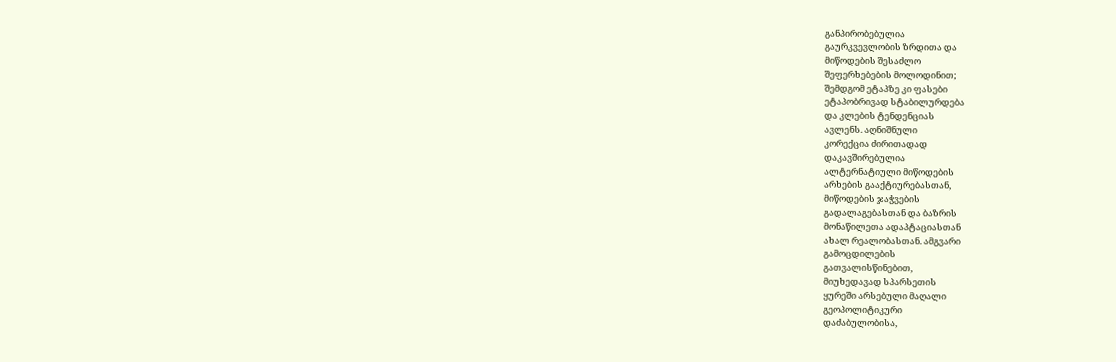განპირობებულია
გაურკვევლობის ზრდითა და
მიწოდების შესაძლო
შეფერხებების მოლოდინით;
შემდგომ ეტაპზე კი ფასები
ეტაპობრივად სტაბილურდება
და კლების ტენდენციას
ავლენს. აღნიშნული
კორექცია ძირითადად
დაკავშირებულია
ალტერნატიული მიწოდების
არხების გააქტიურებასთან,
მიწოდების ჯაჭვების
გადალაგებასთან და ბაზრის
მონაწილეთა ადაპტაციასთან
ახალ რეალობასთან. ამგვარი
გამოცდილების
გათვალისწინებით,
მიუხედავად სპარსეთის
ყურეში არსებული მაღალი
გეოპოლიტიკური
დაძაბულობისა,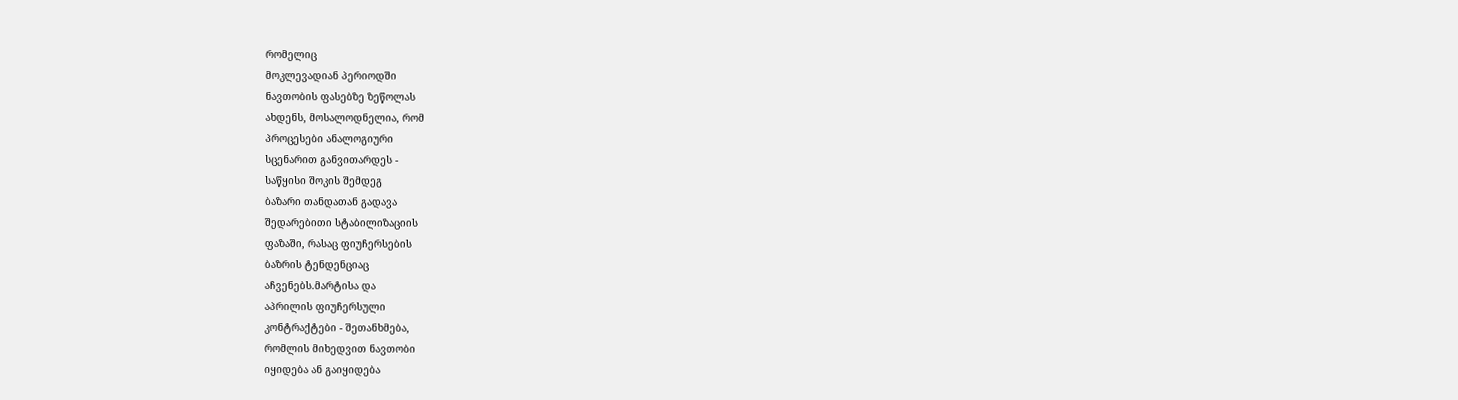რომელიც
მოკლევადიან პერიოდში
ნავთობის ფასებზე ზეწოლას
ახდენს, მოსალოდნელია, რომ
პროცესები ანალოგიური
სცენარით განვითარდეს -
საწყისი შოკის შემდეგ
ბაზარი თანდათან გადავა
შედარებითი სტაბილიზაციის
ფაზაში, რასაც ფიუჩერსების
ბაზრის ტენდენციაც
აჩვენებს.მარტისა და
აპრილის ფიუჩერსული
კონტრაქტები - შეთანხმება,
რომლის მიხედვით ნავთობი
იყიდება ან გაიყიდება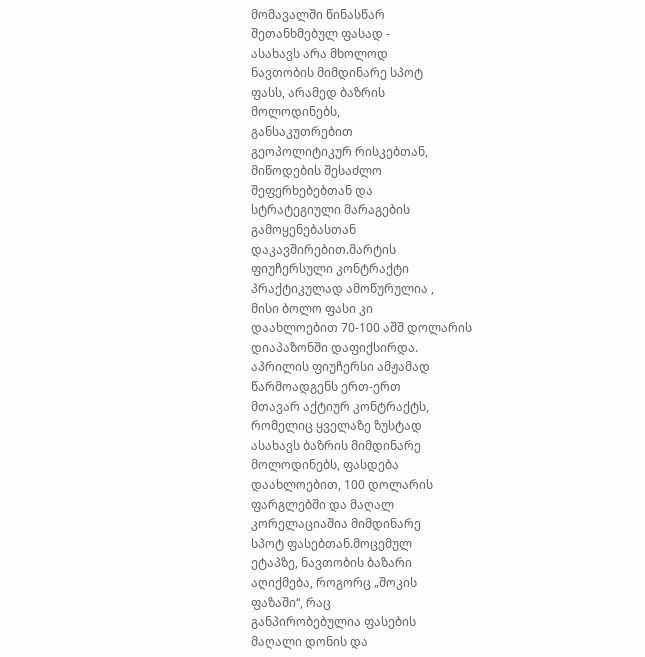მომავალში წინასწარ
შეთანხმებულ ფასად -
ასახავს არა მხოლოდ
ნავთობის მიმდინარე სპოტ
ფასს, არამედ ბაზრის
მოლოდინებს,
განსაკუთრებით
გეოპოლიტიკურ რისკებთან,
მიწოდების შესაძლო
შეფერხებებთან და
სტრატეგიული მარაგების
გამოყენებასთან
დაკავშირებით.მარტის
ფიუჩერსული კონტრაქტი
პრაქტიკულად ამოწურულია ,
მისი ბოლო ფასი კი
დაახლოებით 70-100 აშშ დოლარის
დიაპაზონში დაფიქსირდა.
აპრილის ფიუჩერსი ამჟამად
წარმოადგენს ერთ-ერთ
მთავარ აქტიურ კონტრაქტს,
რომელიც ყველაზე ზუსტად
ასახავს ბაზრის მიმდინარე
მოლოდინებს, ფასდება
დაახლოებით, 100 დოლარის
ფარგლებში და მაღალ
კორელაციაშია მიმდინარე
სპოტ ფასებთან.მოცემულ
ეტაპზე, ნავთობის ბაზარი
აღიქმება, როგორც „შოკის
ფაზაში“, რაც
განპირობებულია ფასების
მაღალი დონის და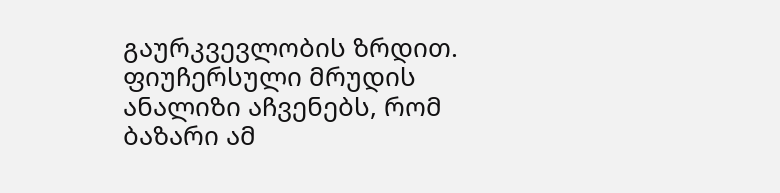გაურკვევლობის ზრდით.
ფიუჩერსული მრუდის
ანალიზი აჩვენებს, რომ
ბაზარი ამ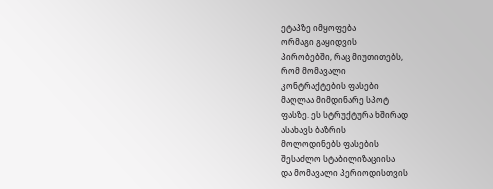ეტაპზე იმყოფება
ორმაგი გაყიდვის
პირობებში, რაც მიუთითებს,
რომ მომავალი
კონტრაქტების ფასები
მაღლაა მიმდინარე სპოტ
ფასზე. ეს სტრუქტურა ხშირად
ასახავს ბაზრის
მოლოდინებს ფასების
შესაძლო სტაბილიზაციისა
და მომავალი პერიოდისთვის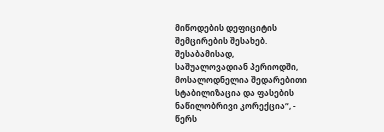მიწოდების დეფიციტის
შემცირების შესახებ.
შესაბამისად,
საშუალოვადიან პერიოდში,
მოსალოდნელია შედარებითი
სტაბილიზაცია და ფასების
ნაწილობრივი კორექცია“, -
წერს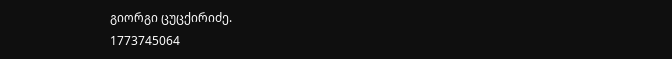გიორგი ცუცქირიძე.
1773745064